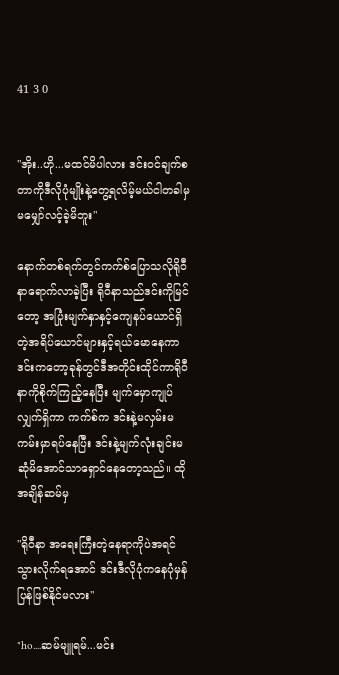41 3 0


"အိုး..ဟို...မထင်မိပါလား ဒင်းဝင်ချက်စတာကိုဒီလိုပုံမျိုးနဲ့တွေ့ရလိမ့်မယ်ငါတခါမှမမျှော်လင့်ခဲ့မိဘူး"

နောက်တစ်ရက်တွင်ကက်စ်ပြောသလိုရိုဝီနာရောက်လာခဲ့ပြီး ရိုဝီနာသည်ဒင်းကိုမြင်တော့ အပြုံးမျက်နှာနှင့်ကျေနပ်ယောင်ရှိတဲ့အရိပ်ယောင်များနှင့်ရယ်မောနေကာ ဒင်းကတော့ခုန်တွင်ဒီအတိုင်းထိုင်ကာရိုဝီနာကိုစိုက်ကြည့်နေပြီး မျက်မှောကျုပ်လျှက်ရှိကာ ကက်စ်က ဒင်းနဲ့မလှမ်းမကမ်းမှာရပ်နေပြီး ဒင်းနဲ့မျက်လုံးချင်းမဆုံမိအောင်သာရှောင်နေတော့သည်။ ထိုအချိန်ဆမ်မှ

"ရိုဝီနာ အရေးကြီးတဲ့နေရာကိုပဲအရင်သွားလိုက်ရအောင် ဒင်းဒီလိုပုံကနေပုံမှန်ပြန်ဖြစ်နိုင်မလား"

"ho....ဆမ်မျူရမ်...မင်း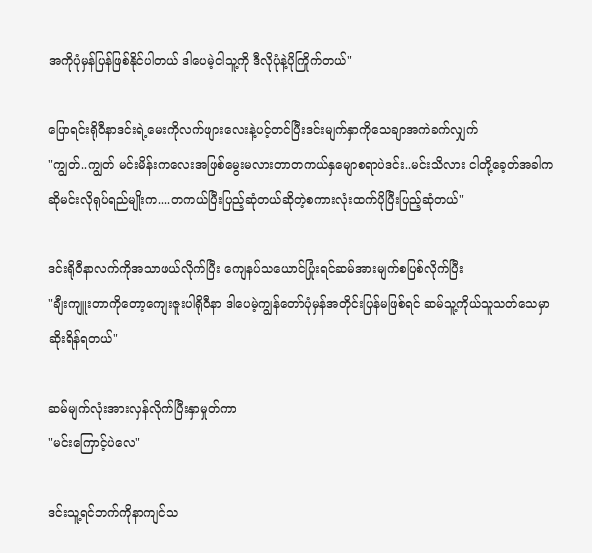အကိုပုံမှန်ပြန်ဖြစ်နိုင်ပါတယ် ဒါပေမဲ့ငါသူ့ကို ဒီလိုပုံနဲ့ပိုကြိုက်တယ်"

ပြောရင်းရိုဝီနာဒင်းရဲ့မေးကိုလက်ဖျားလေးနဲ့ပင့်တင်ပြီးဒင်းမျက်နှာကိုသေချာအကဲခက်လျှက်
"ကျွတ်..ကျွတ် မင်းမိန်းကလေးအဖြစ်မွေးမလားတာတကယ်နှမျောစရာပဲဒင်း..မင်းသိလား ငါတို့ခေ့တ်အခါကဆိုမင်းလိုရုပ်ရည်မျိုးက....တကယ်ပြီးပြည့်ဆုံတယ်ဆိုတဲ့စကားလုံးထက်ပိုပြီးပြည့်ဆုံတယ်"

ဒင်းရိုဝီနာလက်ကိုအသာဖယ်လိုက်ပြီး ကျေနပ်သယောင်ပြုံးရင်ဆမ်အားမျက်စပြစ်လိုက်ပြီး
"ချီးကျူးတာကိုတော့ကျေးဇူးပါရိုဝီနာ ဒါပေမဲ့ကျွန်တော်ပုံမှန်အတိုင်းပြန်မဖြစ်ရင် ဆမ်သူ့ကိုယ်သူသတ်သေမှာဆိုးရိန်ရတယ်"

ဆမ်မျက်လုံးအားလှန်လိုက်ပြီးနှာမှုတ်ကာ
"မင်းကြောင့်ပဲလေ"

ဒင်းသူ့ရင်ဘက်ကိုနာကျင်သ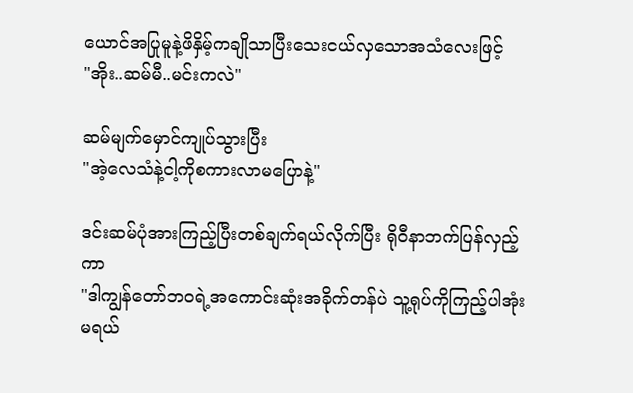ယောင်အပြုမူနဲ့ဖိနှိမ့်ကချိုသာပြီးသေးငယ်လှသောအသံလေးဖြင့်
"အိုး..ဆမ်မီ..မင်းကလဲ"

ဆမ်မျက်မှောင်ကျုပ်သွားပြီး
"အဲ့လေသံနဲ့ငါ့ကိုစကားလာမပြောနဲ့"

ဒင်းဆမ်ပုံအားကြည့်ပြီးတစ်ချက်ရယ်လိုက်ပြီး ရိုဝီနာဘက်ပြန်လှည့်ကာ
"ဒါကျွန်တော်ဘဝရဲ့အကောင်းဆုံးအခိုက်တန်ပဲ သူ့ရုပ်ကိုကြည့်ပါအုံးမရယ်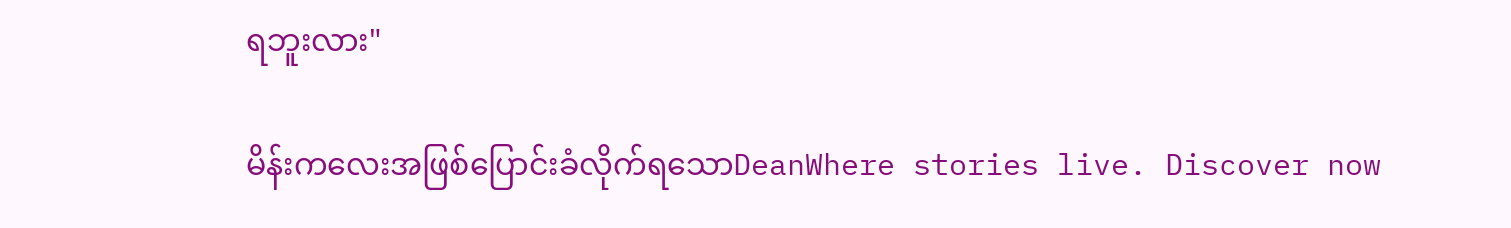ရဘူးလား"

မိန်းကလေးအဖြစ်ပြောင်းခံလိုက်ရသောDeanWhere stories live. Discover now